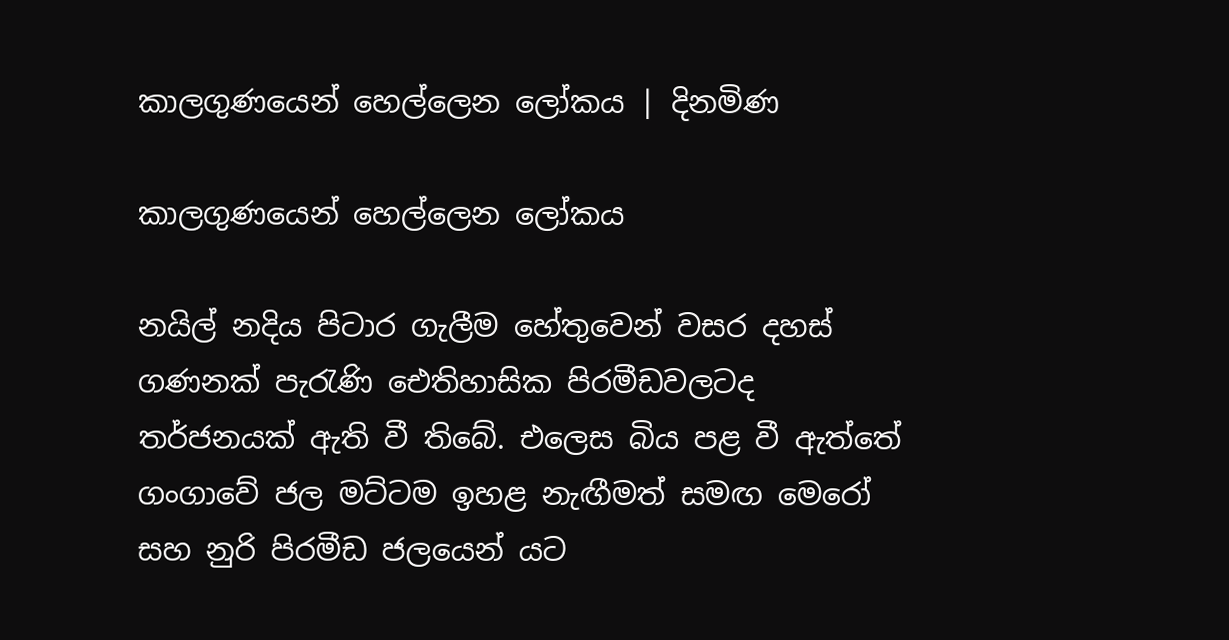කාලගුණයෙන් හෙල්ලෙන ලෝකය | දිනමිණ

කාලගුණයෙන් හෙල්ලෙන ලෝකය

නයිල් නදිය පිටාර ගැලීම හේතුවෙන් වසර දහස් ගණනක් පැරැණි ඓතිහාසික පිරමීඩවලටද තර්ජනයක් ඇති වී තිබේ. එලෙස බිය පළ වී ඇත්තේ ගංගාවේ ජල මට්ටම ඉහළ නැඟීමත් සමඟ මෙරෝ සහ නුරි පිරමීඩ ජලයෙන් යට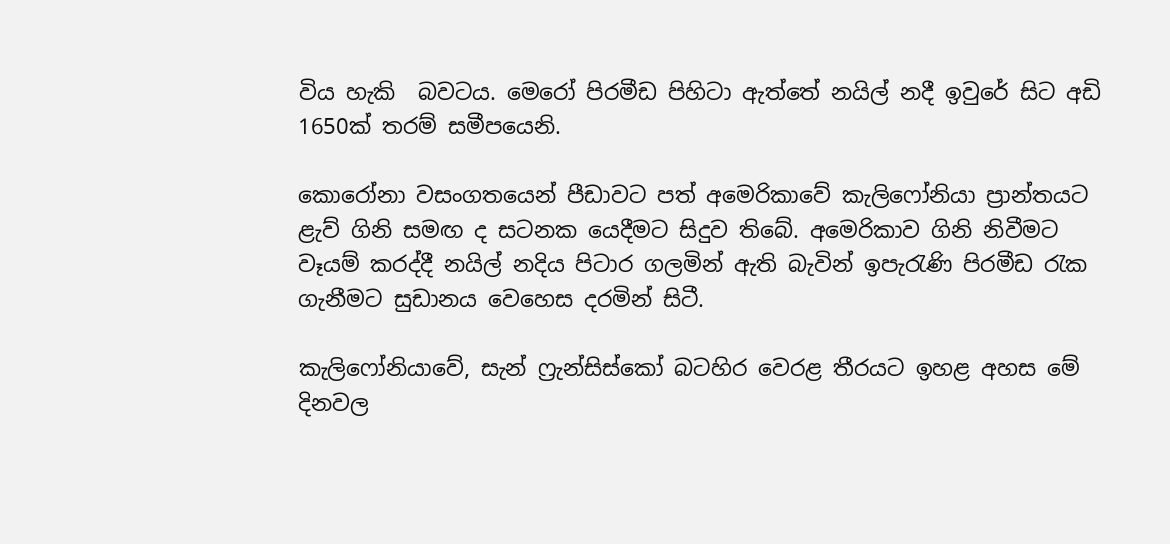විය හැකි  බවටය. මෙරෝ පිරමීඩ පිහිටා ඇත්තේ නයිල් නදී ඉවුරේ සිට අඩි 1650ක් තරම් සමීපයෙනි.

කොරෝනා වසංගතයෙන් පීඩාවට පත් අමෙරිකාවේ කැලිෆෝනියා ප්‍රාන්තයට ළැව් ගිනි සමඟ ද සටනක යෙදීමට සිදුව තිබේ. අමෙරිකාව ගිනි නිවීමට වෑයම් කරද්දී නයිල් නදිය පිටාර ගලමින් ඇති බැවින් ඉපැරැණි පිරමීඩ රැක ගැනීමට සුඩානය වෙහෙස දරමින් සිටී.

කැලිෆෝනියාවේ, සැන් ෆ්‍රැන්සිස්කෝ බටහිර වෙරළ තීරයට ඉහළ අහස මේ දිනවල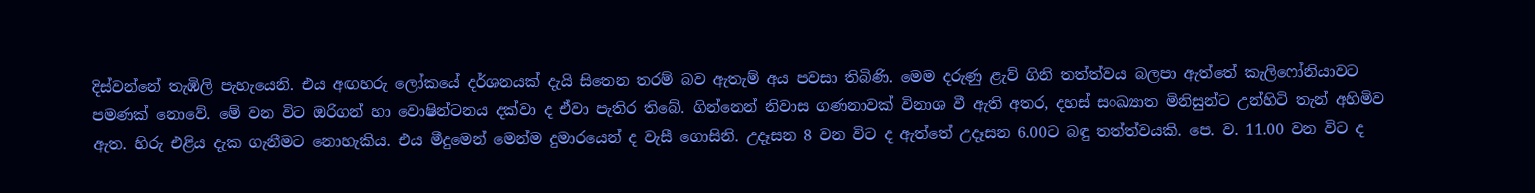දිස්වන්නේ තැඹිලි පැහැයෙනි. එය අඟහරු ලෝකයේ දර්ශනයක් දැයි සිතෙන තරම් බව ඇතැම් අය පවසා තිබිණි. මෙම දරුණු ළැව් ගිනි තත්ත්වය බලපා ඇත්තේ කැලිෆෝනියාවට පමණක් නොවේ. මේ වන විට ඔරිගන් හා ‍‍වොෂින්ටනය දක්වා ද ඒවා පැතිර තිබේ. ගින්නෙන් නිවාස ගණනාවක් විනාශ වී ඇති අතර, දහස් සංඛ්‍යාත මිනිසුන්ට උන්හිටි තැන් අහිමිව ඇත. හිරු එළිය දැක ගැනීමට නොහැකිය. එය මීදුමෙන් මෙන්ම දුමාරයෙන් ද වැසී ගොසිනි. උදෑසන 8 වන විට ද ඇත්තේ උදෑසන 6.00ට බඳු තත්ත්වයකි. පෙ. ව. 11.00 වන විට ද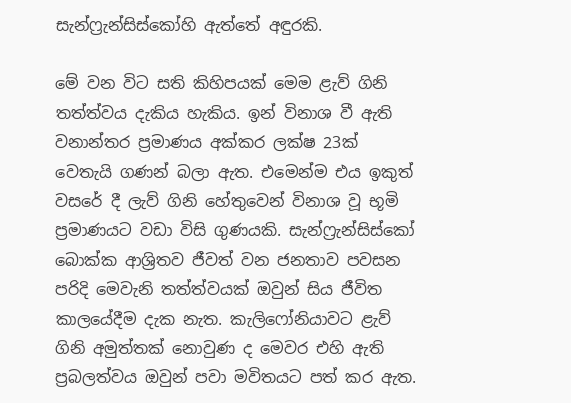සැන්ෆ්‍රැන්සිස්කෝහි ඇත්තේ අඳුරකි.

මේ වන විට සති කිහිපයක් මෙම ළැව් ගිනි තත්ත්වය දැකිය හැකිය. ඉන් විනාශ වී ඇති වනාන්තර ප්‍රමාණය අක්කර ලක්ෂ 23ක් වෙතැයි ගණන් බලා ඇත. එමෙන්ම එය ඉකුත් වසරේ දී ලැව් ගිනි හේතුවෙන් විනාශ වූ භූමි ප්‍රමාණයට වඩා විසි ගුණයකි. සැන්ෆ්‍රැන්සිස්කෝ බොක්ක ආශ්‍රිතව ජීවත් වන ජනතාව පවසන පරිදි මෙවැනි තත්ත්වයක් ඔවුන් සිය ජීවිත කාලයේදීම දැක නැත. කැලිෆෝනියාවට ළැව් ගිනි අමුත්තක් නොවුණ ද මෙවර එහි ඇති ප්‍රබලත්වය ඔවුන් පවා මවිතයට පත් කර ඇත.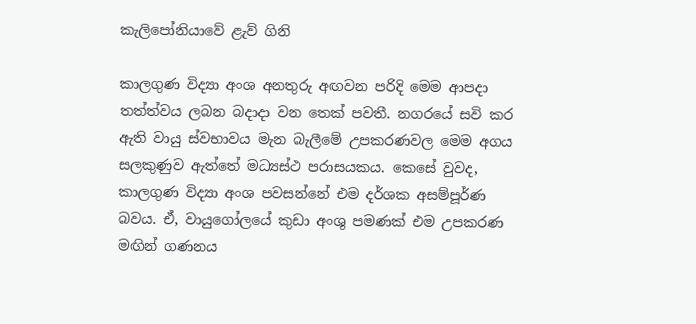කැලිපෝනියාවේ ළැව් ගිනි

කාලගුණ විද්‍යා අංශ අනතුරු අඟවන පරිදි මෙම ආපදා තත්ත්වය ලබන බදාදා වන තෙක් පවතී. නගරයේ සවි කර ඇති වායු ස්වභාවය මැන බැලීමේ උපකරණවල මෙම අගය සලකුණුව ඇත්තේ මධ්‍යස්ථ පරාසයකය. කෙසේ වුවද, කාලගුණ විද්‍යා අංශ පවසන්නේ එම දර්ශක අසම්පූර්ණ බවය. ඒ, වායුගෝලයේ කුඩා අංශු පමණක් එම උපකරණ මඟින් ගණනය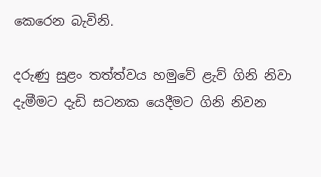කෙරෙන බැවිනි.

දරුණු සුළං තත්ත්වය හමුවේ ළැව් ගිනි නිවා දැමීමට දැඩි සටනක යෙදීමට ගිනි නිවන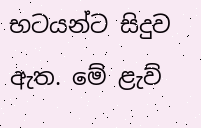භටයන්ට සිදුව ඇත. මේ ළැව්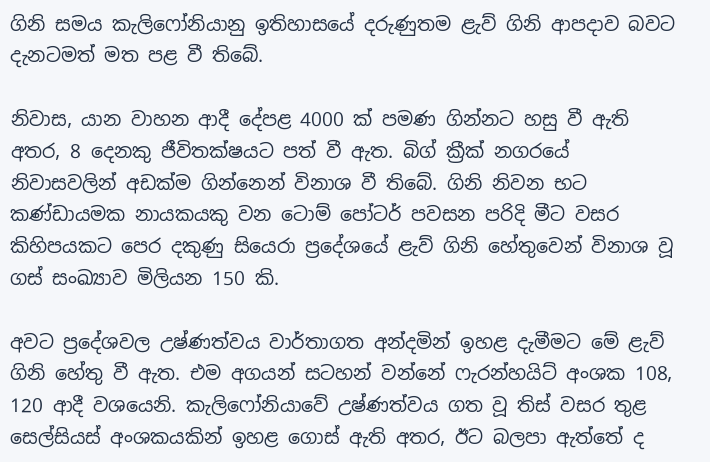ගිනි සමය කැලිෆෝනියානු ඉතිහාසයේ දරුණුතම ළැව් ගිනි ආපදාව බවට දැනටමත් මත පළ වී තිබේ.

නිවාස, යාන වාහන ආදී දේපළ 4000 ක් පමණ ගින්නට හසු වී ඇති අතර, 8 දෙනකු ජීවිතක්ෂයට පත් වී ඇත. බිග් ක්‍රීක් නගරයේ නිවාසවලින් අඩක්ම ගින්නෙන් විනාශ වී තිබේ. ගිනි නිවන භට කණ්ඩායමක නායකයකු වන ටොම් පෝටර් පවසන පරිදි මීට වසර කිහිපයකට පෙර දකුණු සියෙරා ප්‍රදේශයේ ළැව් ගිනි හේතුවෙන් විනාශ වූ ගස් සංඛ්‍යාව මිලියන 150 කි.

අවට ප්‍රදේශවල උෂ්ණත්වය වාර්තාගත අන්දමින් ඉහළ දැමීමට මේ ළැව් ගිනි හේතු වී ඇත. එම අගයන් සටහන් වන්නේ ෆැරන්හයිට් අංශක 108, 120 ආදී වශයෙනි. කැලිෆෝනියාවේ උෂ්ණත්වය ගත වූ තිස් වසර තුළ සෙල්සියස් අංශකයකින් ඉහළ ගොස් ඇති අතර, ඊට බලපා ඇත්තේ ද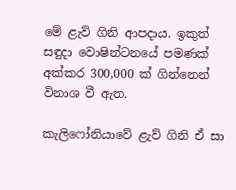මේ ළැව් ගිනි ආපදාය. ඉකුත් සඳුදා වොෂින්ටනයේ පමණක් අක්කර 300,000 ක් ගින්නෙන් විනාශ වී ඇත.

කැලිෆෝනියාවේ ළැව් ගිනි ඒ සා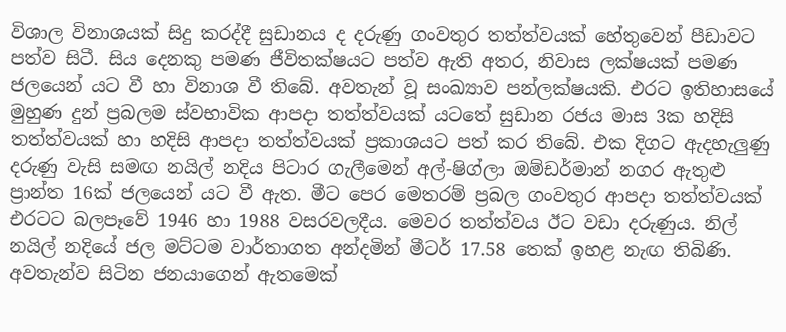විශාල විනාශයක් සිදු කරද්දී සුඩානය ද දරුණු ගංවතුර තත්ත්වයක් හේතුවෙන් පීඩාවට පත්ව සිටී. සිය දෙනකු පමණ ජීවිතක්ෂයට පත්ව ඇති අතර, නිවාස ලක්ෂයක් පමණ ජලයෙන් යට වී හා විනාශ වී තිබේ. අවතැන් වූ සංඛ්‍යාව පන්ලක්ෂයකි. එරට ඉතිහාසයේ මුහුණ දුන් ප්‍රබලම ස්වභාවික ආපදා තත්ත්වයක් යටතේ සුඩාන රජය මාස 3ක හදිසි තත්ත්වයක් හා හදිසි ආපදා තත්ත්වයක් ප්‍රකාශයට පත් කර තිබේ. එක දිගට ඇදහැලුණු දරුණු වැසි සමඟ නයිල් නදිය පිටාර ගැලීමෙන් අල්-ෂිග්ලා ඔම්ඩර්මාන් නගර ඇතුළු ප්‍රාන්ත 16ක් ජලයෙන් යට වී ඇත. මීට පෙර මෙතරම් ප්‍රබල ගංවතුර ආපදා තත්ත්වයක් එරටට බලපෑවේ 1946 හා 1988 වසරවලදීය. මෙවර තත්ත්වය ඊට වඩා දරුණුය. නිල් නයිල් නදියේ ජල මට්ටම වාර්තාගත අන්දමින් මීටර් 17.58 තෙක් ඉහළ නැඟ තිබිණි. අවතැන්ව සිටින ජනයාගෙන් ඇතමෙක්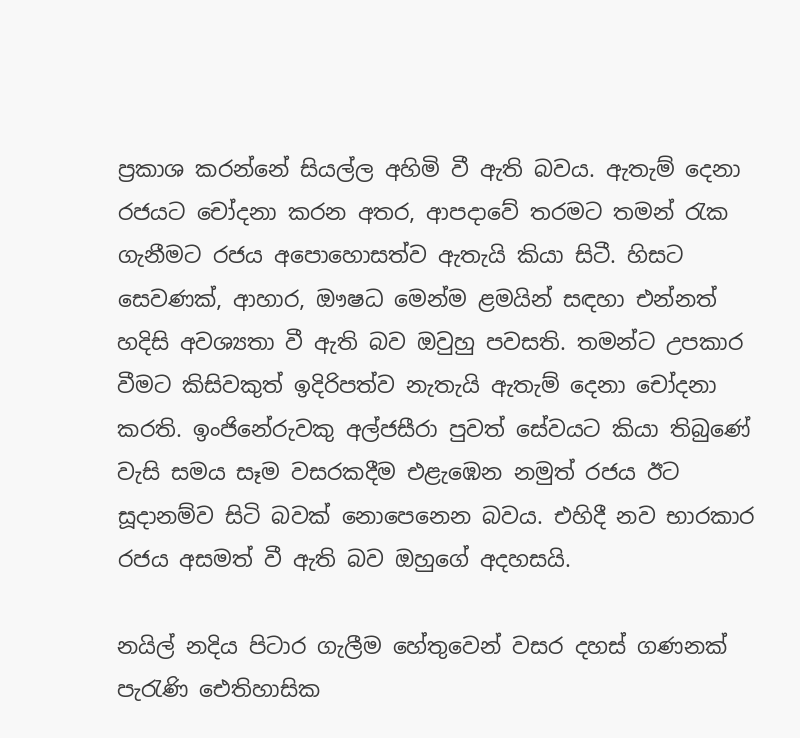ප්‍රකාශ කරන්නේ සියල්ල අහිමි වී ඇති බවය. ඇතැම් දෙනා රජයට චෝදනා කරන අතර, ආපදාවේ තරමට තමන් රැක ගැනීමට රජය අපොහොසත්ව ඇතැයි කියා සිටී. හිසට සෙවණක්, ආහාර, ඖෂධ මෙන්ම ළමයින් සඳහා එන්නත් හදිසි අවශ්‍යතා වී ඇති බව ඔවුහු පවසති. තමන්ට උපකාර වීමට කිසිවකුත් ඉදිරිපත්ව නැතැයි ඇතැම් දෙනා චෝදනා කරති. ඉංජිනේරුවකු අල්ජසීරා පුවත් සේවයට කියා තිබුණේ වැසි සමය සෑම වසරකදීම එළැඹෙන නමුත් රජය ඊට සූදානම්ව සිටි බවක් නොපෙනෙන බවය. එහිදී නව භාරකාර රජය අසමත් වී ඇති බව ඔහුගේ අදහසයි.

නයිල් නදිය පිටාර ගැලීම හේතුවෙන් වසර දහස් ගණනක් පැරැණි ඓතිහාසික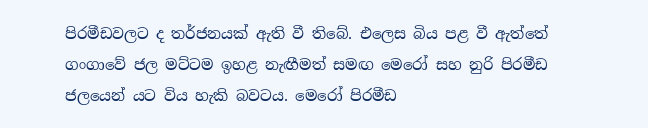පිරමීඩවලට ද තර්ජනයක් ඇති වී තිබේ. එලෙස බිය පළ වී ඇත්තේ ගංගාවේ ජල මට්ටම ඉහළ නැඟීමත් සමඟ මෙරෝ සහ නුරි පිරමීඩ ජලයෙන් යට විය හැකි බවටය. මෙරෝ පිරමීඩ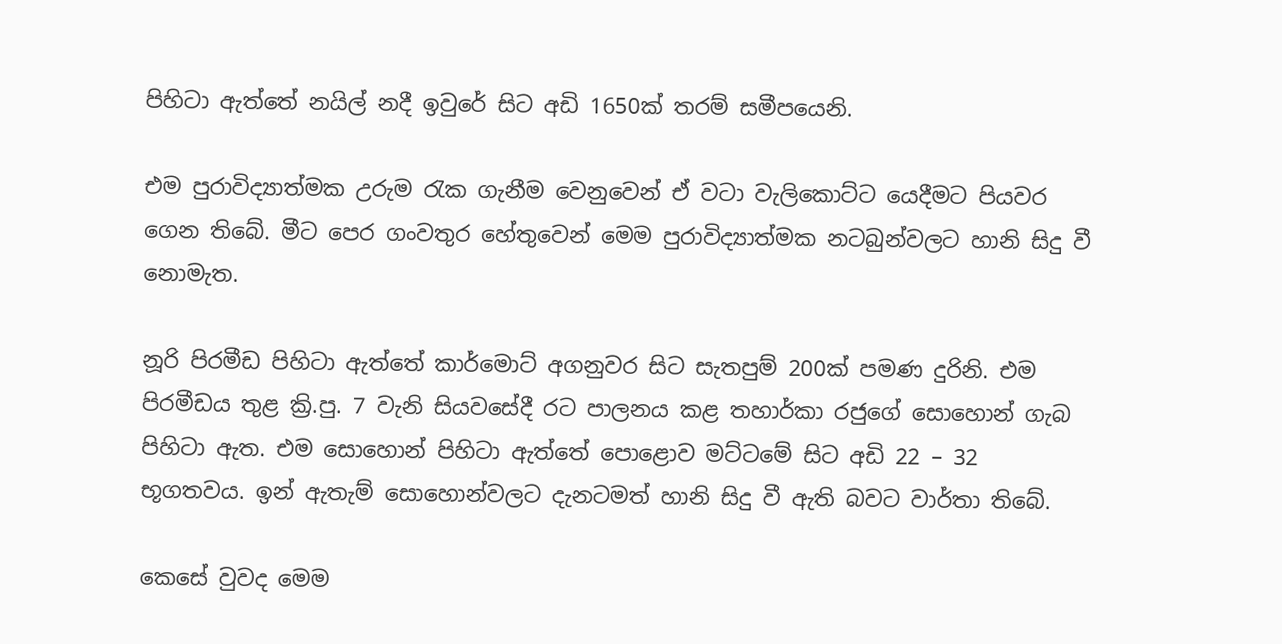පිහිටා ඇත්තේ නයිල් නදී ඉවුරේ සිට අඩි 1650ක් තරම් සමීපයෙනි.

එම පුරාවිද්‍යාත්මක උරුම රැක ගැනීම වෙනුවෙන් ඒ වටා වැලිකොට්ට යෙදීමට පියවර ගෙන තිබේ. මීට පෙර ගංවතුර හේතුවෙන් මෙම පුරාවිද්‍යාත්මක නටබුන්වලට හානි සිදු වී නොමැත.

නූරි පිරමීඩ පිහිටා ඇත්තේ කාර්මොට් අගනුවර සිට සැතපුම් 200ක් පමණ දුරිනි. එම පිරමීඩය තුළ ක්‍රි.පු. 7 වැනි සියවසේදී රට පාලනය කළ තහාර්කා රජුගේ සොහොන් ගැබ පිහිටා ඇත. එම සොහොන් පිහිටා ඇත්තේ පොළොව මට්ටමේ සිට අඩි 22 – 32 භූගතවය. ඉන් ඇතැම් සොහොන්වලට දැනටමත් හානි සිදු වී ඇති බවට වාර්තා තිබේ.

කෙසේ වුවද මෙම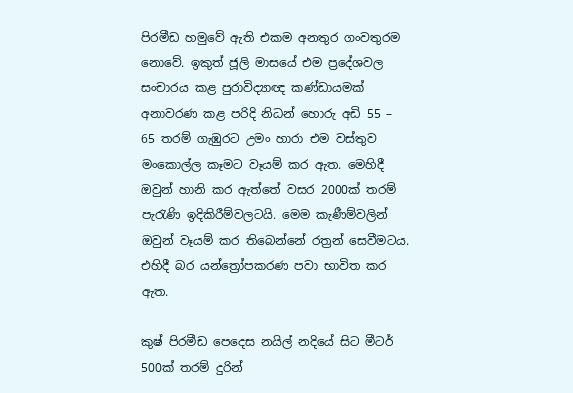පිරමීඩ හමුවේ ඇති එකම අනතුර ගංවතුරම නොවේ. ඉකුත් ජූලි මාසයේ එම ප්‍රදේශවල සංචාරය කළ පුරාවිද්‍යාඥ කණ්ඩායමක් අනාවරණ කළ පරිදි නිධන් හොරු අඩි 55 – 65 තරම් ගැඹුරට උමං හාරා එම වස්තුව මංකොල්ල කෑමට වෑයම් කර ඇත. මෙහිදී ඔවුන් හානි කර ඇත්තේ වසර 2000ක් තරම් පැරැණි ඉදිකිරීම්වලටයි. මෙම කැණීම්වලින් ඔවුන් වෑයම් කර තිබෙන්නේ රත්‍රන් සෙවීමටය. එහිදී බර යන්ත්‍රෝපකරණ පවා භාවිත කර ඇත.

කුෂ් පිරමීඩ පෙදෙස නයිල් නදියේ සිට මීටර් 500ක් තරම් දුරින්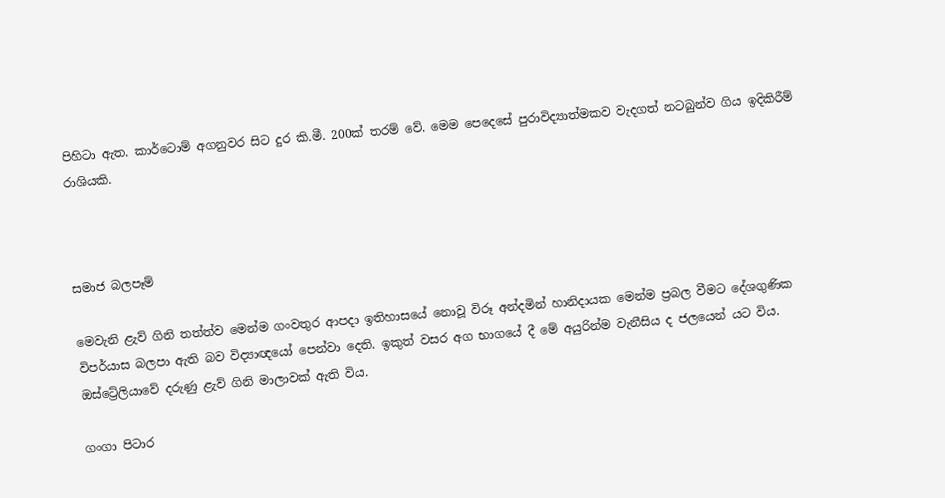පිහිටා ඇත. කාර්ටොම් අගනුවර සිට දුර කි.මී. 200ක් තරම් වේ. මෙම පෙදෙසේ පුරාවිද්‍යාත්මකව වැදගත් නටබුන්ව ගිය ඉදිකිරීම් රාශියකි.



සමාජ බලපෑම්

මෙවැනි ළැව් ගිනි තත්ත්ව මෙන්ම ගංවතුර ආපදා ඉතිහාසයේ නොවූ විරූ අන්දමින් හානිදායක මෙන්ම ප්‍රබල වීමට දේශගුණික විපර්යාස බලපා ඇති බව විද්‍යාඥයෝ පෙන්වා දෙති. ඉකුත් වසර අග භාගයේ දී මේ අයුරින්ම වැනීසිය ද ජලයෙන් යට විය. ඔස්ට්‍රේලියාවේ දරුණු ළැව් ගිනි මාලාවක් ඇති විය.

ගංගා පිටාර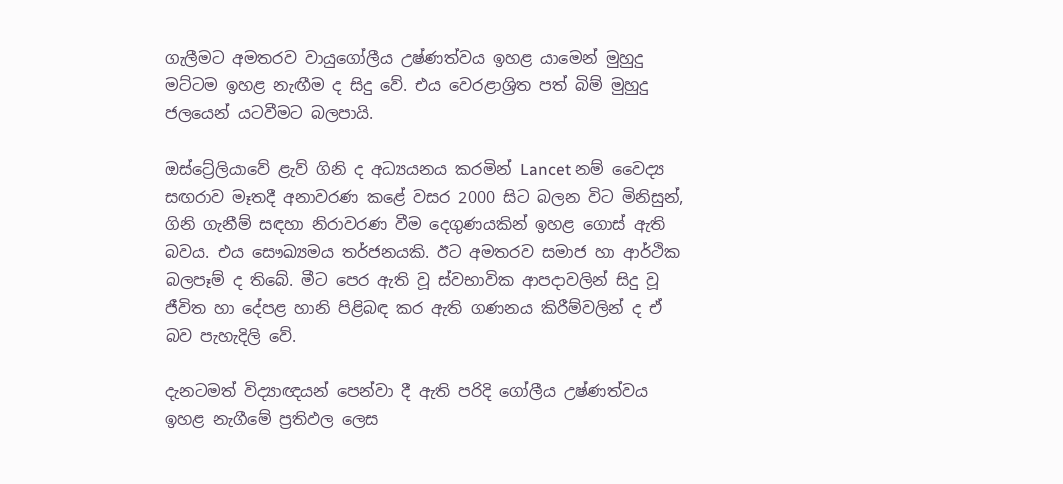ගැලීමට අමතරව වායුගෝලීය උෂ්ණත්වය ඉහළ යාමෙන් මුහුදු මට්ටම ඉහළ නැඟීම ද සිදු වේ. එය වෙරළාශ්‍රිත පත් බිම් මුහුදු ජලයෙන් යටවීමට බලපායි.

ඔස්ට්‍රේලියාවේ ළැව් ගිනි ද අධ්‍යයනය කරමින් Lancet නම් වෛද්‍ය සඟරාව මෑතදී අනාවරණ කළේ වසර 2000 සිට බලන විට මිනිසුන්, ගිනි ගැනීම් සඳහා නිරාවරණ වීම දෙගුණයකින් ඉහළ ගොස් ඇති බවය. එය සෞඛ්‍යමය තර්ජනයකි. ඊට අමතරව සමාජ හා ආර්ථික බලපෑම් ද තිබේ. මීට පෙර ඇති වූ ස්වභාවික ආපදාවලින් සිදු වූ ජීවිත හා දේපළ හානි පිළිබඳ කර ඇති ගණනය කිරීම්වලින් ද ඒ බව පැහැදිලි වේ.

දැනටමත් විද්‍යාඥයන් පෙන්වා දී ඇති පරිදි ගෝලීය උෂ්ණත්වය ඉහළ නැගීමේ ප්‍රතිඵල ලෙස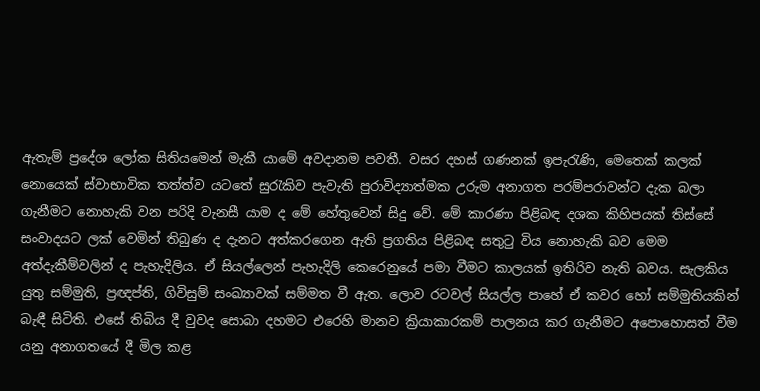ඇතැම් ප්‍රදේශ ලෝක සිතියමෙන් මැකී යාමේ අවදානම පවතී. වසර දහස් ගණනක් ඉපැරැණි, මෙතෙක් කලක් නොයෙක් ස්වාභාවික තත්ත්ව යටතේ සුරැකිව පැවැති පුරාවිද්‍යාත්මක උරුම අනාගත පරම්පරාවන්ට දැක බලා ගැනීමට නොහැකි වන පරිදි වැනසී යාම ද මේ හේතු‍වෙන් සිදු වේ. මේ කාරණා පිළිබඳ දශක කිහිපයක් තිස්සේ සංවාදයට ලක් වෙමින් තිබුණ ද දැනට අත්කරගෙන ඇති ප්‍රගතිය පිළිබඳ සතුටු විය නොහැකි බව මෙම අත්දැකීම්වලින් ද පැහැදිලිය. ඒ සියල්ලෙන් පැහැදිලි කෙරෙනුයේ පමා වීමට කාලයක් ඉතිරිව නැති බවය. සැලකිය යුතු සම්මුති, ප්‍රඥප්ති, ගිවිසුම් සංඛ්‍යාවක් සම්මත වී ඇත. ලොව රටවල් සියල්ල පාහේ ඒ කවර හෝ සම්මුතියකින් බැඳී සිටිති. එසේ තිබිය දී වුවද සොබා දහමට එරෙහි මානව ක්‍රියාකාරකම් පාලනය කර ගැනීමට අපොහොසත් වීම යනු අනාගතයේ දී මිල කළ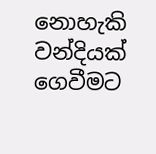නොහැකි වන්දියක් ගෙවීමට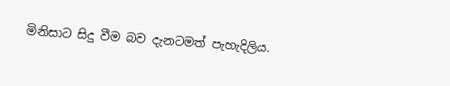මිනිසාට සිදු වීම බව දැනටමත් පැහැදිලිය.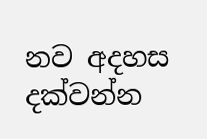නව අදහස දක්වන්න